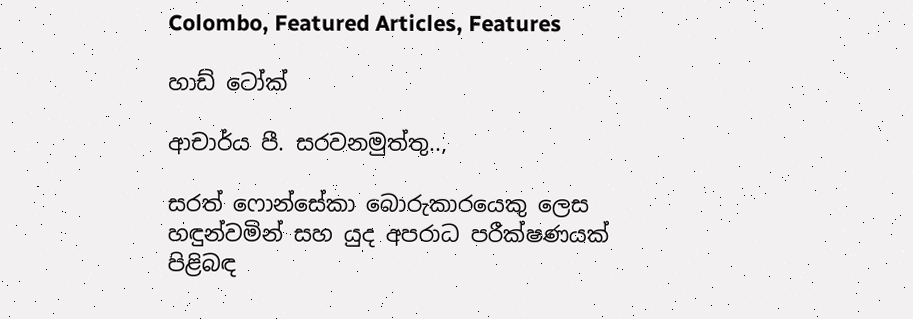Colombo, Featured Articles, Features

හාඩ් ටෝක්

ආචාර්ය පී. සරවනමුත්තු..,

සරත් ෆොන්සේකා බොරුකාරයෙකු ලෙස හඳුන්වමින් සහ යුද අපරාධ පරීක්ෂණයක් පිළිබඳ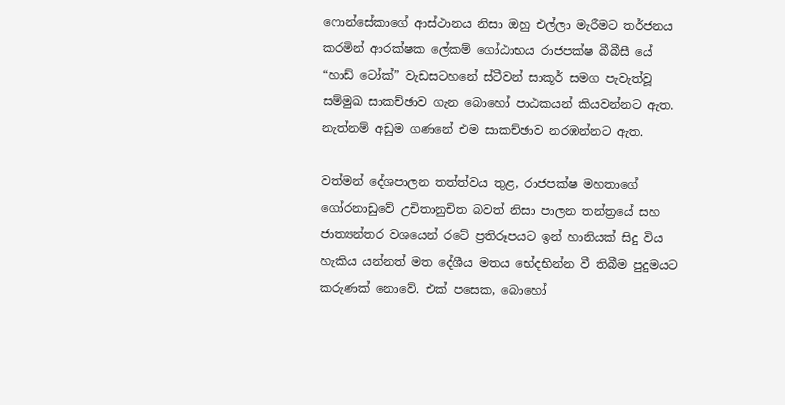ෆොන්සේකාගේ ආස්ථානය නිසා ඔහු එල්ලා මැරීමට තර්ජනය කරමින් ආරක්ෂක ලේකම් ගෝඨාභය රාජපක්ෂ බීබීසී යේ “හාඩ් ටෝක්” වැඩසටහනේ ස්ටීවන් සාකූර් සමග පැවැත්වූ සම්මුඛ සාකච්ඡාව ගැන බොහෝ පාඨකයන් කියවන්නට ඇත. නැත්නම් අඩුම ගණනේ එම සාකච්ඡාව නරඹන්නට ඇත.

වත්මන් දේශපාලන තත්ත්වය තුළ, රාජපක්ෂ මහතාගේ ගෝරනාඩුවේ උචිතානුචිත බවත් නිසා පාලන තන්ත්‍රයේ සහ ජාත්‍යන්තර වශයෙන් රටේ ප්‍රතිරූපයට ඉන් හානියක් සිදු විය හැකිය යන්නත් මත දේශීය මතය භේදභින්න වී තිබීම පුදුමයට කරුණක් නොවේ. එක් පසෙක, බොහෝ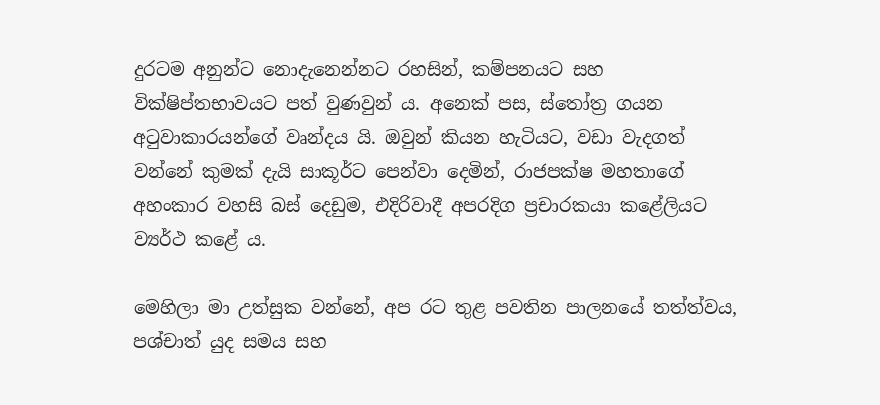දුරටම අනුන්ට නොදැනෙන්නට රහසින්, කම්පනයට සහ වික්ෂිප්තභාවයට පත් වුණවුන් ය. අනෙක් පස, ස්තෝත්‍ර ගයන අටුවාකාරයන්ගේ වෘන්දය යි. ඔවුන් කියන හැටියට, වඩා වැදගත් වන්නේ කුමක් දැයි සාකූර්ට පෙන්වා දෙමින්, රාජපක්ෂ මහතාගේ අහංකාර වහසි බස් දෙඩුම, එදිරිවාදී අපරදිග ප්‍රචාරකයා කළේලියට ව්‍යර්ථ කළේ ය.

මෙහිලා මා උත්සුක වන්නේ, අප රට තුළ පවතින පාලනයේ තත්ත්වය, පශ්චාත් යුද සමය සහ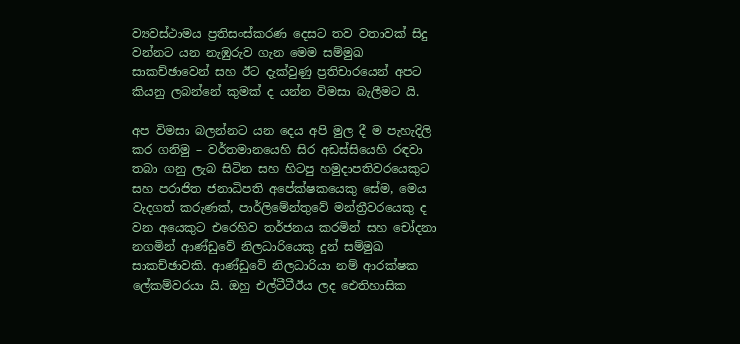ව්‍යවස්ථාමය ප්‍රතිසංස්කරණ දෙසට තව වතාවක් සිදු වන්නට යන නැඹුරුව ගැන මෙම සම්මුඛ සාකච්ඡාවෙන් සහ ඊට දැක්වුණු ප්‍රතිචාරයෙන් අපට කියනු ලබන්නේ කුමක් ද යන්න විමසා බැලීමට යි.

අප විමසා බලන්නට යන දෙය අපි මුල දී ම පැහැදිලි කර ගනිමු – වර්තමානයෙහි සිර අඩස්සියෙහි රඳවා තබා ගනු ලැබ සිටින සහ හිටපු හමුදාපතිවරයෙකුට සහ පරාජිත ජනාධිපති අපේක්ෂකයෙකු සේම, මෙය වැදගත් කරුණක්, පාර්ලිමේන්තුවේ මන්ත්‍රීවරයෙකු ද වන අයෙකුට එරෙහිව තර්ජනය කරමින් සහ චෝදනා නගමින් ආණ්ඩුවේ නිලධාරියෙකු දුන් සම්මුඛ සාකච්ඡාවකි. ආණ්ඩුවේ නිලධාරියා නම් ආරක්ෂක ලේකම්වරයා යි. ඔහු එල්ටීටීඊය ලද ඓතිහාසික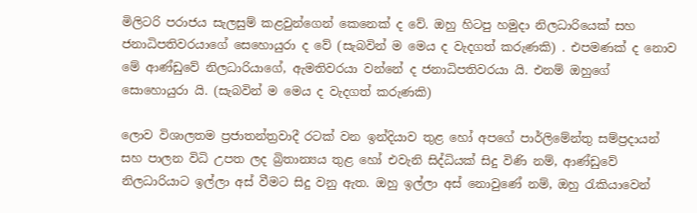මිලිටරි පරාජය සැලසුම් කළවුන්ගෙන් කෙනෙක් ද වේ. ඔහු හිටපු හමුදා නිලධාරියෙක් සහ ජනාධිපතිවරයාගේ සෙහොයුරා ද වේ (සැබවින් ම මෙය ද වැදගත් කරුණකි) . එපමණක් ද නොව මේ ආණ්ඩුවේ නිලධාරියාගේ, ඇමතිවරයා වන්නේ ද ජනාධිපතිවරයා යි. එනම් ඔහුගේ සොහොයුරා යි. (සැබවින් ම මෙය ද වැදගත් කරුණකි)

ලොව විශාලතම ප්‍රජාතන්ත්‍රවාදී රටක් වන ඉන්දියාව තුළ හෝ අපගේ පාර්ලිමේන්තු සම්ප්‍රදායන් සහ පාලන විධි උපත ලද බ්‍රිතාන්‍යය තුළ හෝ එවැනි සිද්ධියක් සිදු විණි නම්, ආණ්ඩුවේ නිලධාරියාට ඉල්ලා අස් වීමට සිදු වනු ඇත. ඔහු ඉල්ලා අස් නොවුණේ නම්, ඔහු රැකියාවෙන්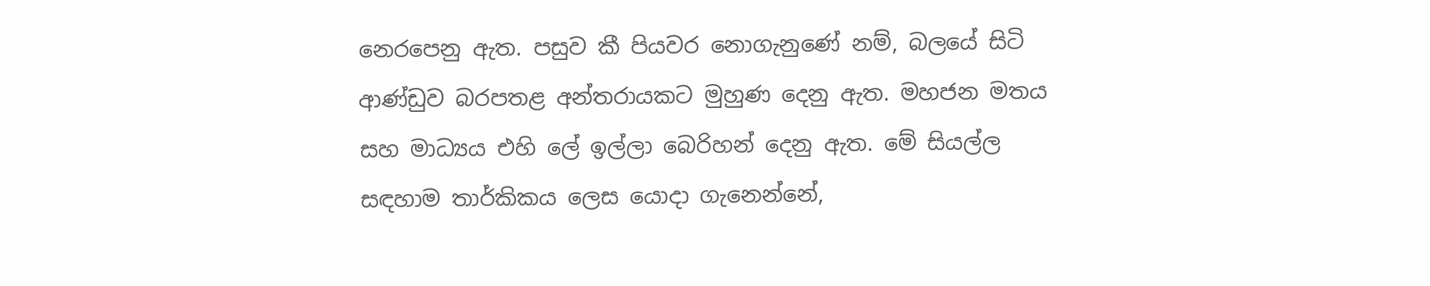නෙරපෙනු ඇත. පසුව කී පියවර නොගැනුණේ නම්, බලයේ සිටි ආණ්ඩුව බරපතළ අන්තරායකට මුහුණ දෙනු ඇත. මහජන මතය සහ මාධ්‍යය එහි ලේ ඉල්ලා බෙරිහන් දෙනු ඇත. මේ සියල්ල සඳහාම තාර්කිකය ලෙස යොදා ගැනෙන්නේ,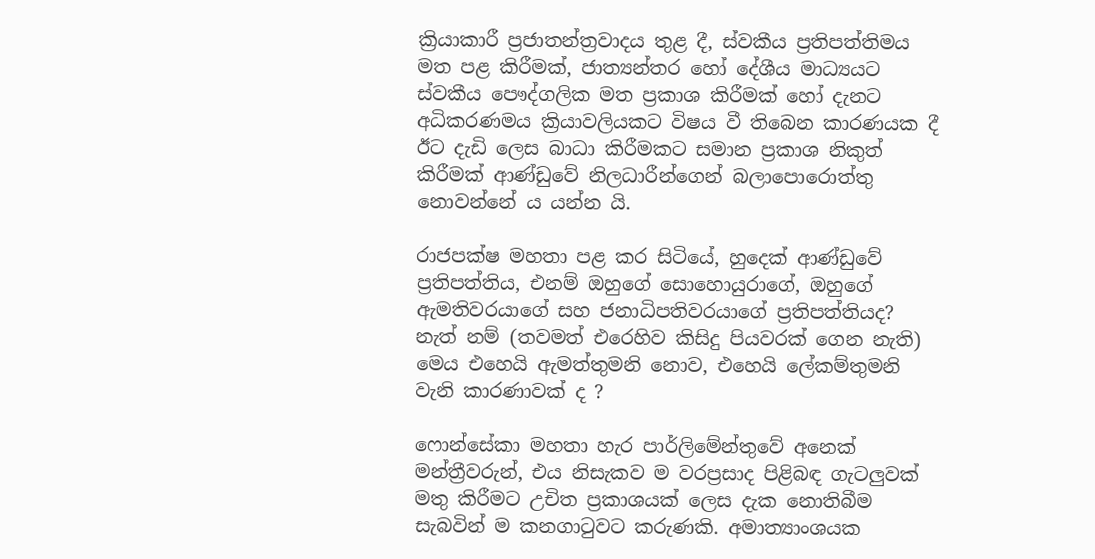ක්‍රියාකාරී ප්‍රජාතන්ත්‍රවාදය තුළ දී, ස්වකීය ප්‍රතිපත්තිමය මත පළ කිරීමක්, ජාත්‍යන්තර හෝ දේශීය මාධ්‍යයට ස්වකීය පෞද්ගලික මත ප්‍රකාශ කිරීමක් හෝ දැනට අධිකරණමය ක්‍රියාවලියකට විෂය වී තිබෙන කාරණයක දී ඊට දැඩි ලෙස බාධා කිරීමකට සමාන ප්‍රකාශ නිකුත් කිරීමක් ආණ්ඩුවේ නිලධාරීන්ගෙන් බලාපොරොත්තු නොවන්නේ ය යන්න යි.

රාජපක්ෂ මහතා පළ කර සිටියේ, හුදෙක් ආණ්ඩුවේ ප්‍රතිපත්තිය, එනම් ඔහුගේ සොහොයුරාගේ, ඔහුගේ ඇමතිවරයාගේ සහ ජනාධිපතිවරයාගේ ප්‍රතිපත්තියද? නැත් නම් (තවමත් එරෙහිව කිසිදු පියවරක් ගෙන නැති) මෙය එහෙයි ඇමත්තුමනි නොව, එහෙයි ලේකම්තුමනි වැනි කාරණාවක් ද ?

ෆොන්සේකා මහතා හැර පාර්ලිමේන්තුවේ අනෙක් මන්ත්‍රීවරුන්, එය නිසැකව ම වරප්‍රසාද පිළිබඳ ගැටලුවක් මතු කිරීමට උචිත ප්‍රකාශයක් ලෙස දැක නොතිබීම සැබවින් ම කනගාටුවට කරුණකි. අමාත්‍යාංශයක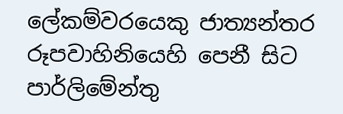ලේකම්වරයෙකු ජාත්‍යන්තර රූපවාහිනියෙහි පෙනී සිට පාර්ලිමේන්තු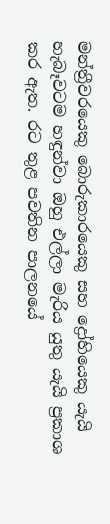මන්ත්‍රීවරයෙකු බොරුකාරයෙකු සහ ද්‍රෝහියෙකු යැයි හැබෑවටම හඳුන්වා ඔහු එල්ලා මැරිය යුතු යැයි ප්‍රකාශ කර ඇත. රට තුළ පවතින පාලනයේ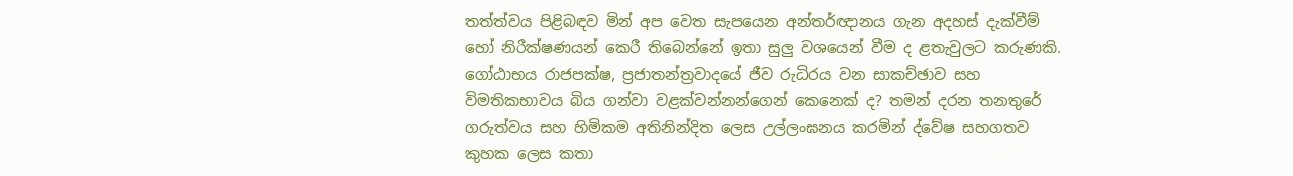තත්ත්වය පිළිබඳව මින් අප වෙත සැපයෙන අන්තර්ඥානය ගැන අදහස් දැක්වීම් හෝ නිරීක්ෂණයන් කෙරී තිබෙන්නේ ඉතා සුලු වශයෙන් වීම ද ළතැවුලට කරුණකි. ගෝඨාභය රාජපක්ෂ, ප්‍රජාතන්ත්‍රවාදයේ ජීව රුධිරය වන සාකච්ඡාව සහ විමතිකභාවය බිය ගන්වා වළක්වන්නන්ගෙන් කෙනෙක් ද? තමන් දරන තනතුරේ ගරුත්වය සහ හිමිකම අතිනින්දිත ලෙස උල්ලංඝනය කරමින් ද්වේෂ සහගතව කුහක ලෙස කතා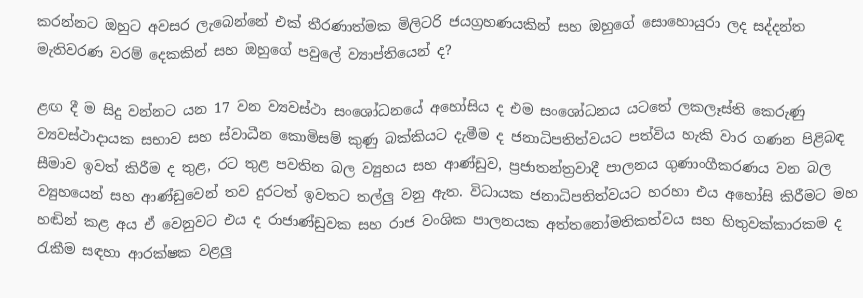කරන්නට ඔහුට අවසර ලැබෙන්නේ එක් තීරණාත්මක මිලිටරි ජයග්‍රහණයකින් සහ ඔහුගේ සොහොයුරා ලද සද්දන්ත මැතිවරණ වරම් දෙකකින් සහ ඔහුගේ පවුලේ ව්‍යාප්තියෙන් ද?

ළඟ දී ම සිදු වන්නට යන 17 වන ව්‍යවස්ථා සංශෝධනයේ අහෝසිය ද එම සංශෝධනය යටතේ ලකලෑස්ති කෙරුණු ව්‍යවස්ථාදායක සභාව සහ ස්වාධීන කොමිසම් කුණු බක්කියට දැමීම ද ජනාධිපතිත්වයට පත්විය හැකි වාර ගණන පිළිබඳ සීමාව ඉවත් කිරීම ද තුළ, රට තුළ පවතින බල ව්‍යුහය සහ ආණ්ඩුව, ප්‍රජාතන්ත්‍රවාදී පාලනය ගුණාංගීකරණය වන බල ව්‍යුහයෙන් සහ ආණ්ඩුවෙන් තව දුරටත් ඉවතට තල්ලු වනු ඇත. විධායක ජනාධිපතිත්වයට හරහා එය අහෝසි කිරීමට මහ හඬින් කළ අය ඒ වෙනුවට එය ද රාජාණ්ඩුවක සහ රාජ වංශික පාලනයක අත්තනෝමතිකත්වය සහ හිතුවක්කාරකම ද රැකීම සඳහා ආරක්ෂක වළලු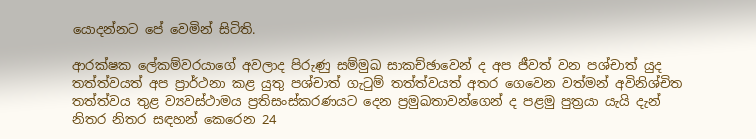යොදන්නට පේ වෙමින් සිටිති.

ආරක්ෂක ලේකම්වරයාගේ අවලාද පිරුණු සම්මුඛ සාකච්ඡාවෙන් ද අප ජීවත් වන පශ්චාත් යුද තත්ත්වයත් අප ප්‍රාර්ථනා කළ යුතු පශ්චාත් ගැටුම් තත්ත්වයත් අතර ගෙවෙන වත්මන් අවිනිශ්චිත තත්ත්වය තුළ ව්‍යවස්ථාමය ප්‍රතිසංස්කරණයට දෙන ප්‍රමුඛතාවන්ගෙන් ද පළමු පුත්‍රයා යැයි දැන් නිතර නිතර සඳහන් කෙරෙන 24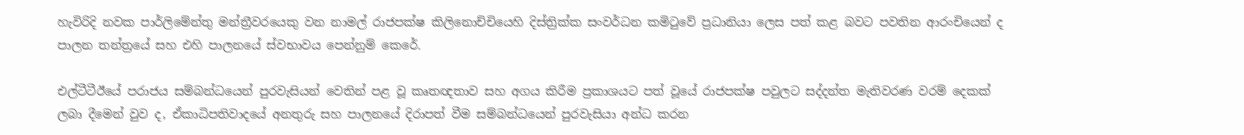හැවිරිදි නවක පාර්ලිමේන්තු මන්ත්‍රීවරයෙකු වන නාමල් රාජපක්ෂ කිලිනොච්චියෙහි දිස්ත්‍රික්ක සංවර්ධන කමිටුවේ ප්‍රධානියා ලෙස පත් කළ බවට පවතින ආරංචියෙන් ද පාලන තන්ත්‍රයේ සහ එහි පාලනයේ ස්වභාවය පෙන්නුම් කෙරේ.

එල්ටීටීඊයේ පරාජය සම්බන්ධයෙන් පුරවැසියන් වෙතින් පළ වූ කෘතඥතාව සහ අගය කිරීම ප්‍රකාශයට පත් වූයේ රාජපක්ෂ පවුලට සද්දන්ත මැතිවරණ වරම් දෙකක් ලබා දීමෙන් වුව ද, ඒකාධිපතිවාදයේ අනතුරු සහ පාලනයේ දිරාපත් වීම සම්බන්ධයෙන් පුරවැසියා අන්ධ කරන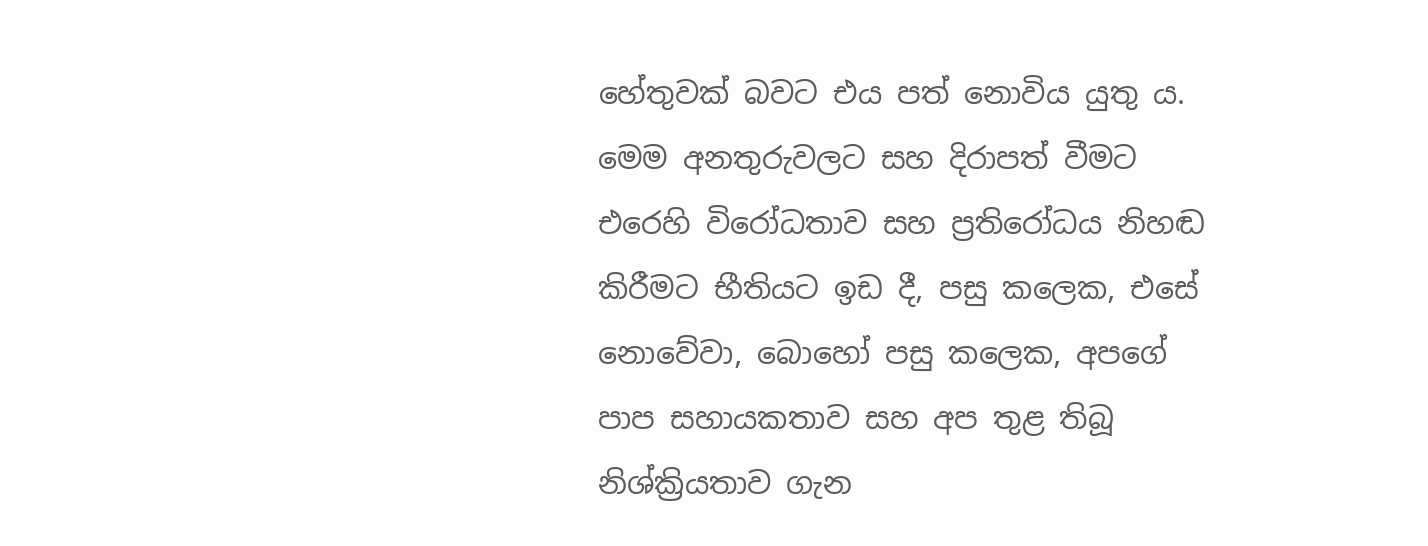හේතුවක් බවට එය පත් නොවිය යුතු ය. මෙම අනතුරුවලට සහ දිරාපත් වීමට එරෙහි විරෝධතාව සහ ප්‍රතිරෝධය නිහඬ කිරීමට භීතියට ඉඩ දී, පසු කලෙක, එසේ නොවේවා, බොහෝ පසු කලෙක, අපගේ පාප සහායකතාව සහ අප තුළ තිබූ නිශ්ක්‍රියතාව ගැන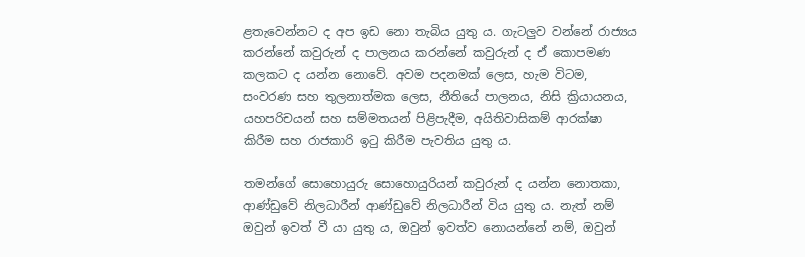ළතැවෙන්නට ද අප ඉඩ නො තැබිය යුතු ය. ගැටලුව වන්නේ රාජ්‍යය කරන්නේ කවුරුන් ද පාලනය කරන්නේ කවුරුන් ද ඒ කොපමණ කලකට ද යන්න නොවේ. අවම පදනමක් ලෙස, හැම විටම, සංවරණ සහ තුලනාත්මක ලෙස, නීතියේ පාලනය, නිසි ක්‍රියායනය, යහපරිචයන් සහ සම්මතයන් පිළිපැදීම, අයිතිවාසිකම් ආරක්ෂා කිරීම සහ රාජකාරි ඉටු කිරීම පැවතිය යුතු ය.

තමන්ගේ සොහොයුරු සොහොයුරියන් කවුරුන් ද යන්න නොතකා, ආණ්ඩුවේ නිලධාරීන් ආණ්ඩුවේ නිලධාරීන් විය යුතු ය. නැත් නම් ඔවුන් ඉවත් වී යා යුතු ය, ඔවුන් ඉවත්ව නොයන්නේ නම්, ඔවුන්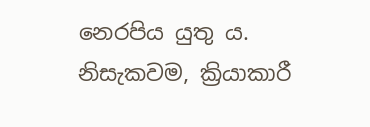නෙරපිය යුතු ය. නිසැකවම, ක්‍රියාකාරී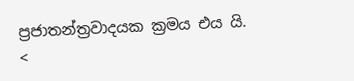ප්‍රජාතන්ත්‍රවාදයක ක්‍රමය එය යි.
<